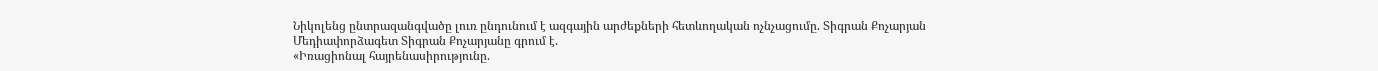Նիկոլենց ընտրազանգվածը լուռ ընդունում է ազգային արժեքների հետևողական ոչնչացումը. Տիգրան Քոչարյան
Մեդիափորձագետ Տիգրան Քոչարյանը գրում է.
«Իռացիոնալ հայրենասիրությունը.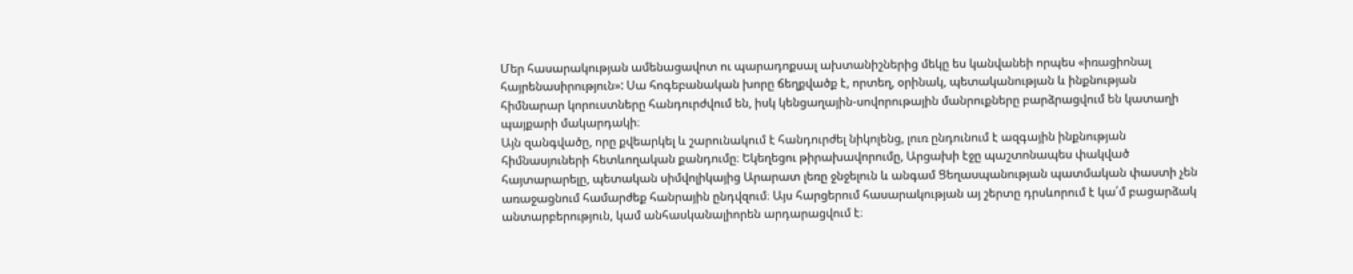Մեր հասարակության ամենացավոտ ու պարադոքսալ ախտանիշներից մեկը ես կանվանեի որպես «իռացիոնալ հայրենասիրություն»: Սա հոգեբանական խորը ճեղքվածք է, որտեղ, օրինակ, պետականության և ինքնության հիմնարար կորուստները հանդուրժվում են, իսկ կենցաղային-սովորութային մանրուքները բարձրացվում են կատաղի պայքարի մակարդակի։
Այն զանգվածը, որը քվեարկել և շարունակում է հանդուրժել նիկոլենց, լուռ ընդունում է ազգային ինքնության հիմնասյուների հետևողական քանդումը։ Եկեղեցու թիրախավորումը, Արցախի էջը պաշտոնապես փակված հայտարարելը, պետական սիմվոլիկայից Արարատ լեռը ջնջելուն և անգամ Ցեղասպանության պատմական փաստի չեն առաջացնում համարժեք հանրային ընդվզում։ Այս հարցերում հասարակության այ շերտը դրսևորում է կա՛մ բացարձակ անտարբերություն, կամ անհասկանալիորեն արդարացվում է։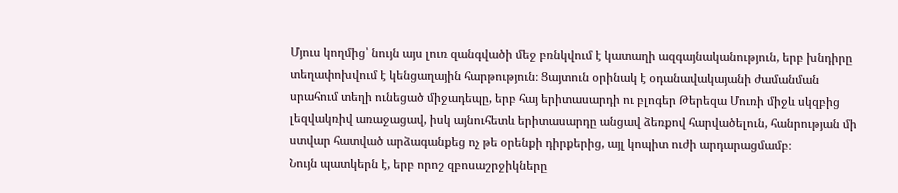Մյուս կողմից՝ նույն այս լուռ զանգվածի մեջ բռնկվում է կատաղի ազգայնականություն, երբ խնդիրը տեղափոխվում է կենցաղային հարթություն։ Ցայտուն օրինակ է օդանավակայանի ժամանման սրահում տեղի ունեցած միջադեպը, երբ հայ երիտասարդի ու բլոգեր Թերեզա Մուռի միջև սկզբից լեզվակռիվ առաջացավ, իսկ այնուհետև երիտասարդը անցավ ձեռքով հարվածելուն, հանրության մի ստվար հատված արձագանքեց ոչ թե օրենքի դիրքերից, այլ կոպիտ ուժի արդարացմամբ։
Նույն պատկերն է, երբ որոշ զբոսաշրջիկները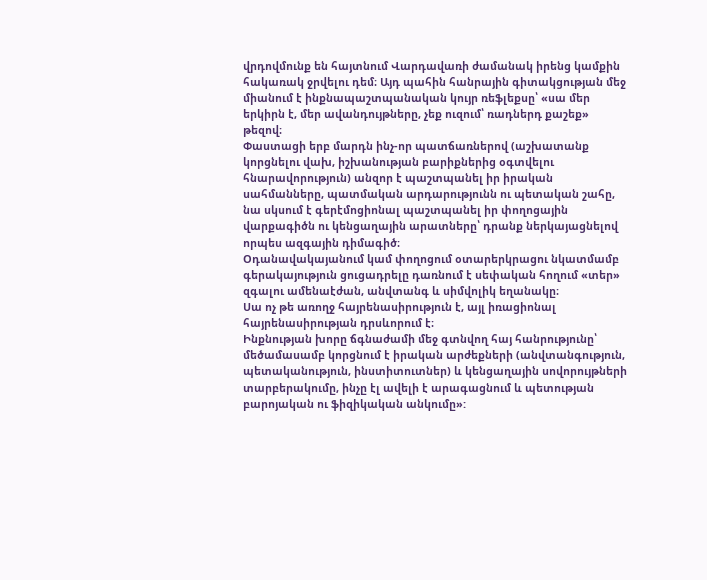վրդովմունք են հայտնում Վարդավառի ժամանակ իրենց կամքին հակառակ ջրվելու դեմ։ Այդ պահին հանրային գիտակցության մեջ միանում է ինքնապաշտպանական կույր ռեֆլեքսը՝ «սա մեր երկիրն է, մեր ավանդույթները, չեք ուզում՝ ռադներդ քաշեք» թեզով։
Փաստացի երբ մարդն ինչ-որ պատճառներով (աշխատանք կորցնելու վախ, իշխանության բարիքներից օգտվելու հնարավորություն) անզոր է պաշտպանել իր իրական սահմանները, պատմական արդարությունն ու պետական շահը, նա սկսում է գերէմոցիոնալ պաշտպանել իր փողոցային վարքագիծն ու կենցաղային արատները՝ դրանք ներկայացնելով որպես ազգային դիմագիծ։
Օդանավակայանում կամ փողոցում օտարերկրացու նկատմամբ գերակայություն ցուցադրելը դառնում է սեփական հողում «տեր» զգալու ամենաէժան, անվտանգ և սիմվոլիկ եղանակը։
Սա ոչ թե առողջ հայրենասիրություն է, այլ իռացիոնալ հայրենասիրության դրսևորում է։
Ինքնության խորը ճգնաժամի մեջ գտնվող հայ հանրությունը՝ մեծամասամբ կորցնում է իրական արժեքների (անվտանգություն, պետականություն, ինստիտուտներ) և կենցաղային սովորույթների տարբերակումը, ինչը էլ ավելի է արագացնում և պետության բարոյական ու ֆիզիկական անկումը»: